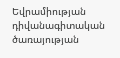Եվրամիության դիվանագիտական ծառայության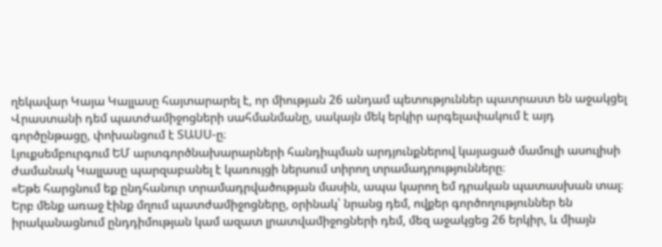ղեկավար Կայա Կալլասը հայտարարել է, որ միության 26 անդամ պետություններ պատրաստ են աջակցել Վրաստանի դեմ պատժամիջոցների սահմանմանը, սակայն մեկ երկիր արգելափակում է այդ գործընթացը, փոխանցում է ՏԱՍՍ-ը։
Լյուքսեմբուրգում ԵՄ արտգործնախարարների հանդիպման արդյունքներով կայացած մամուլի ասուլիսի ժամանակ Կալլասը պարզաբանել է կառույցի ներսում տիրող տրամադրությունները։
«Եթե հարցնում եք ընդհանուր տրամադրվածության մասին, ապա կարող եմ դրական պատասխան տալ։ Երբ մենք առաջ էինք մղում պատժամիջոցները, օրինակ՝ նրանց դեմ, ովքեր գործողություններ են իրականացնում ընդդիմության կամ ազատ լրատվամիջոցների դեմ, մեզ աջակցեց 26 երկիր, և միայն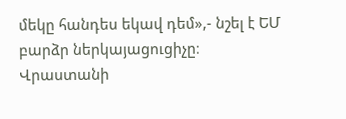մեկը հանդես եկավ դեմ»,- նշել է ԵՄ բարձր ներկայացուցիչը։
Վրաստանի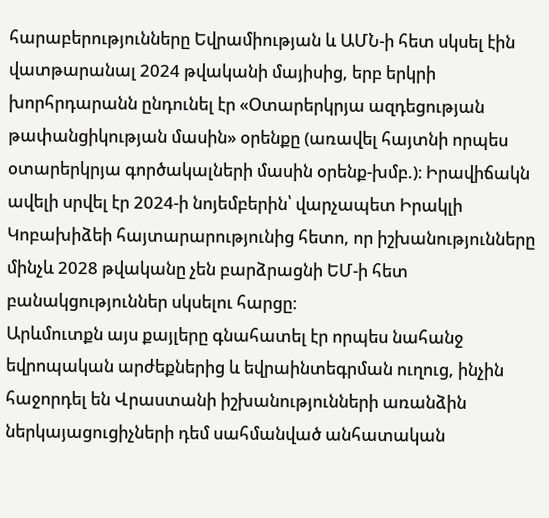հարաբերությունները Եվրամիության և ԱՄՆ-ի հետ սկսել էին վատթարանալ 2024 թվականի մայիսից, երբ երկրի խորհրդարանն ընդունել էր «Օտարերկրյա ազդեցության թափանցիկության մասին» օրենքը (առավել հայտնի որպես օտարերկրյա գործակալների մասին օրենք-խմբ.)։ Իրավիճակն ավելի սրվել էր 2024-ի նոյեմբերին՝ վարչապետ Իրակլի Կոբախիձեի հայտարարությունից հետո, որ իշխանությունները մինչև 2028 թվականը չեն բարձրացնի ԵՄ-ի հետ բանակցություններ սկսելու հարցը:
Արևմուտքն այս քայլերը գնահատել էր որպես նահանջ եվրոպական արժեքներից և եվրաինտեգրման ուղուց, ինչին հաջորդել են Վրաստանի իշխանությունների առանձին ներկայացուցիչների դեմ սահմանված անհատական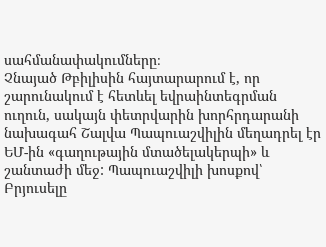սահմանափակումները։
Չնայած Թբիլիսին հայտարարում է, որ շարունակում է հետևել եվրաինտեգրման ուղուն, սակայն փետրվարին խորհրդարանի նախագահ Շալվա Պապուաշվիլին մեղադրել էր ԵՄ-ին «գաղութային մտածելակերպի» և շանտաժի մեջ: Պապուաշվիլի խոսքով՝ Բրյուսելը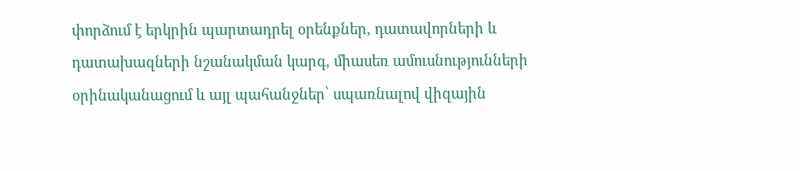փորձում է երկրին պարտադրել օրենքներ, դատավորների և դատախազների նշանակման կարգ, միասեռ ամուսնությունների օրինականացում և այլ պահանջներ՝ սպառնալով վիզային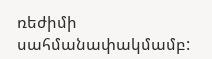ռեժիմի սահմանափակմամբ: